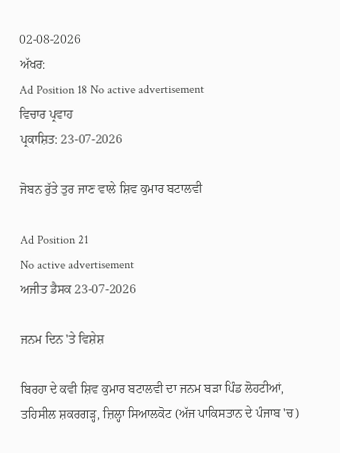02-08-2026
ਅੱਖਰ:
Ad Position 18 No active advertisement
ਵਿਚਾਰ ਪ੍ਰਵਾਹ
ਪ੍ਰਕਾਸ਼ਿਤ: 23-07-2026

ਜੋਬਨ ਰੁੱਤੇ ਤੁਰ ਜਾਣ ਵਾਲੇ ਸ਼ਿਵ ਕੁਮਾਰ ਬਟਾਲਵੀ

Ad Position 21
No active advertisement
ਅਜੀਤ ਡੈਸਕ 23-07-2026

ਜਨਮ ਦਿਨ 'ਤੇ ਵਿਸ਼ੇਸ਼

ਬਿਰਹਾ ਦੇ ਕਵੀ ਸ਼ਿਵ ਕੁਮਾਰ ਬਟਾਲਵੀ ਦਾ ਜਨਮ ਬੜਾ ਪਿੰਡ ਲੋਹਟੀਆਂ, ਤਹਿਸੀਲ ਸ਼ਕਰਗੜ੍ਹ, ਜ਼ਿਲ੍ਹਾ ਸਿਆਲਕੋਟ (ਅੱਜ ਪਾਕਿਸਤਾਨ ਦੇ ਪੰਜਾਬ 'ਚ)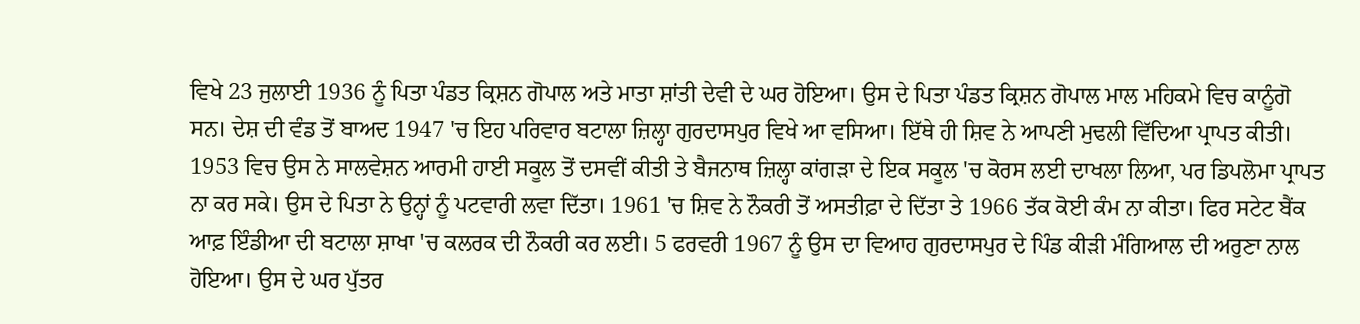ਵਿਖੇ 23 ਜੁਲਾਈ 1936 ਨੂੰ ਪਿਤਾ ਪੰਡਤ ਕ੍ਰਿਸ਼ਨ ਗੋਪਾਲ ਅਤੇ ਮਾਤਾ ਸ਼ਾਂਤੀ ਦੇਵੀ ਦੇ ਘਰ ਹੋਇਆ। ਉਸ ਦੇ ਪਿਤਾ ਪੰਡਤ ਕ੍ਰਿਸ਼ਨ ਗੋਪਾਲ ਮਾਲ ਮਹਿਕਮੇ ਵਿਚ ਕਾਨੂੰਗੋ ਸਨ। ਦੇਸ਼ ਦੀ ਵੰਡ ਤੋਂ ਬਾਅਦ 1947 'ਚ ਇਹ ਪਰਿਵਾਰ ਬਟਾਲਾ ਜ਼ਿਲ੍ਹਾ ਗੁਰਦਾਸਪੁਰ ਵਿਖੇ ਆ ਵਸਿਆ। ਇੱਥੇ ਹੀ ਸ਼ਿਵ ਨੇ ਆਪਣੀ ਮੁਢਲੀ ਵਿੱਦਿਆ ਪ੍ਰਾਪਤ ਕੀਤੀ। 1953 ਵਿਚ ਉਸ ਨੇ ਸਾਲਵੇਸ਼ਨ ਆਰਮੀ ਹਾਈ ਸਕੂਲ ਤੋਂ ਦਸਵੀਂ ਕੀਤੀ ਤੇ ਬੈਜਨਾਥ ਜ਼ਿਲ੍ਹਾ ਕਾਂਗੜਾ ਦੇ ਇਕ ਸਕੂਲ 'ਚ ਕੋਰਸ ਲਈ ਦਾਖਲਾ ਲਿਆ, ਪਰ ਡਿਪਲੋਮਾ ਪ੍ਰਾਪਤ ਨਾ ਕਰ ਸਕੇ। ਉਸ ਦੇ ਪਿਤਾ ਨੇ ਉਨ੍ਹਾਂ ਨੂੰ ਪਟਵਾਰੀ ਲਵਾ ਦਿੱਤਾ। 1961 'ਚ ਸ਼ਿਵ ਨੇ ਨੌਕਰੀ ਤੋਂ ਅਸਤੀਫ਼ਾ ਦੇ ਦਿੱਤਾ ਤੇ 1966 ਤੱਕ ਕੋਈ ਕੰਮ ਨਾ ਕੀਤਾ। ਫਿਰ ਸਟੇਟ ਬੈਂਕ ਆਫ਼ ਇੰਡੀਆ ਦੀ ਬਟਾਲਾ ਸ਼ਾਖਾ 'ਚ ਕਲਰਕ ਦੀ ਨੌਕਰੀ ਕਰ ਲਈ। 5 ਫਰਵਰੀ 1967 ਨੂੰ ਉਸ ਦਾ ਵਿਆਹ ਗੁਰਦਾਸਪੁਰ ਦੇ ਪਿੰਡ ਕੀੜੀ ਮੰਗਿਆਲ ਦੀ ਅਰੁਣਾ ਨਾਲ ਹੋਇਆ। ਉਸ ਦੇ ਘਰ ਪੁੱਤਰ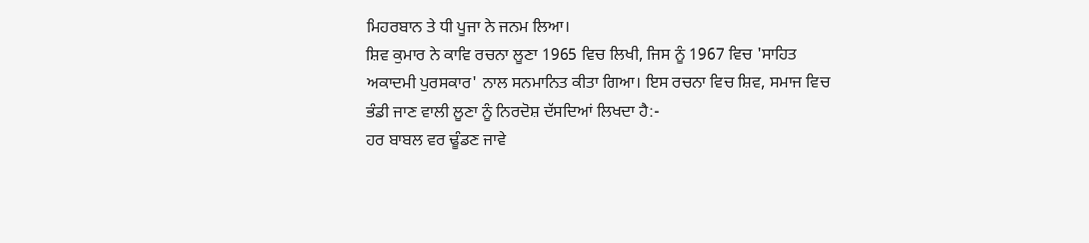ਮਿਹਰਬਾਨ ਤੇ ਧੀ ਪੂਜਾ ਨੇ ਜਨਮ ਲਿਆ।
ਸ਼ਿਵ ਕੁਮਾਰ ਨੇ ਕਾਵਿ ਰਚਨਾ ਲੂਣਾ 1965 ਵਿਚ ਲਿਖੀ, ਜਿਸ ਨੂੰ 1967 ਵਿਚ 'ਸਾਹਿਤ ਅਕਾਦਮੀ ਪੁਰਸਕਾਰ' ਨਾਲ ਸਨਮਾਨਿਤ ਕੀਤਾ ਗਿਆ। ਇਸ ਰਚਨਾ ਵਿਚ ਸ਼ਿਵ, ਸਮਾਜ ਵਿਚ ਭੰਡੀ ਜਾਣ ਵਾਲੀ ਲੂਣਾ ਨੂੰ ਨਿਰਦੋਸ਼ ਦੱਸਦਿਆਂ ਲਿਖਦਾ ਹੈ:-
ਹਰ ਬਾਬਲ ਵਰ ਢੂੰਡਣ ਜਾਵੇ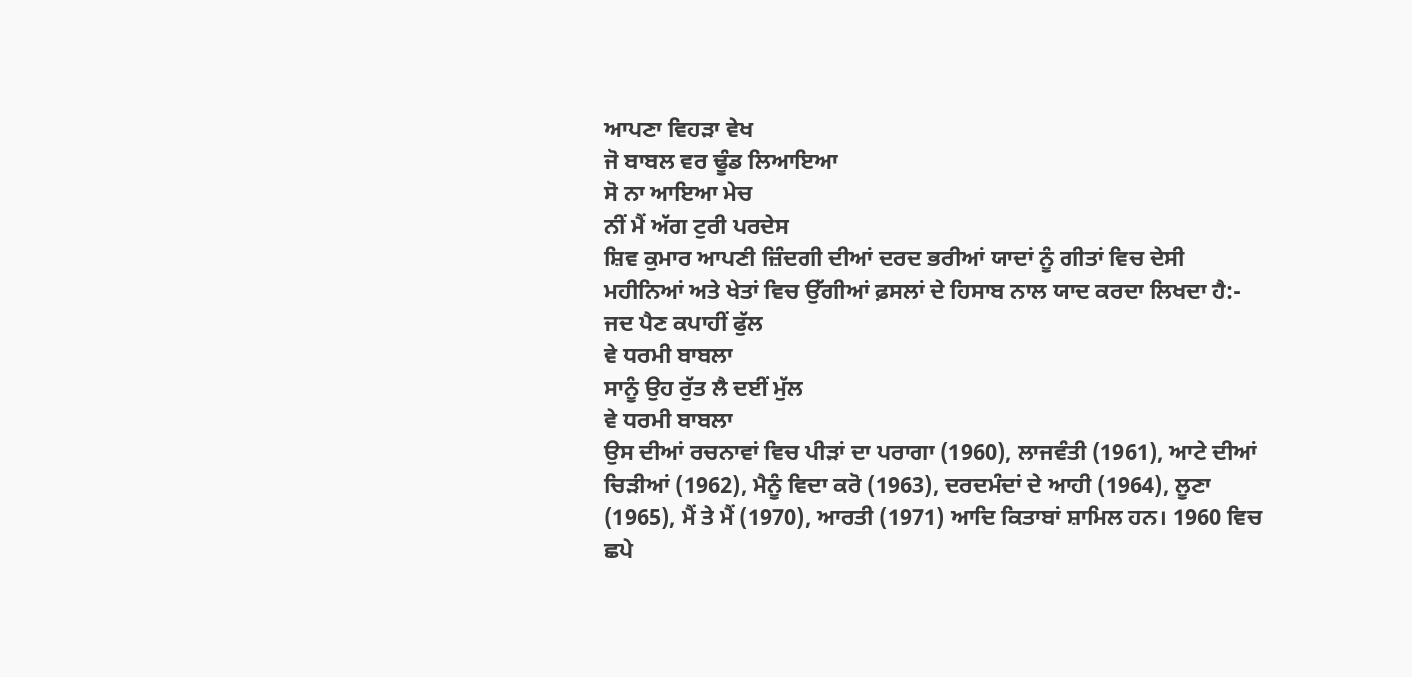ਆਪਣਾ ਵਿਹੜਾ ਵੇਖ
ਜੋ ਬਾਬਲ ਵਰ ਢੂੰਡ ਲਿਆਇਆ
ਸੋ ਨਾ ਆਇਆ ਮੇਚ
ਨੀਂ ਮੈਂ ਅੱਗ ਟੁਰੀ ਪਰਦੇਸ
ਸ਼ਿਵ ਕੁਮਾਰ ਆਪਣੀ ਜ਼ਿੰਦਗੀ ਦੀਆਂ ਦਰਦ ਭਰੀਆਂ ਯਾਦਾਂ ਨੂੰ ਗੀਤਾਂ ਵਿਚ ਦੇਸੀ ਮਹੀਨਿਆਂ ਅਤੇ ਖੇਤਾਂ ਵਿਚ ਉੱਗੀਆਂ ਫ਼ਸਲਾਂ ਦੇ ਹਿਸਾਬ ਨਾਲ ਯਾਦ ਕਰਦਾ ਲਿਖਦਾ ਹੈ:-
ਜਦ ਪੈਣ ਕਪਾਹੀਂ ਫੁੱਲ
ਵੇ ਧਰਮੀ ਬਾਬਲਾ
ਸਾਨੂੰ ਉਹ ਰੁੱਤ ਲੈ ਦਈਂ ਮੁੱਲ
ਵੇ ਧਰਮੀ ਬਾਬਲਾ
ਉਸ ਦੀਆਂ ਰਚਨਾਵਾਂ ਵਿਚ ਪੀੜਾਂ ਦਾ ਪਰਾਗਾ (1960), ਲਾਜਵੰਤੀ (1961), ਆਟੇ ਦੀਆਂ ਚਿੜੀਆਂ (1962), ਮੈਨੂੰ ਵਿਦਾ ਕਰੋ (1963), ਦਰਦਮੰਦਾਂ ਦੇ ਆਹੀ (1964), ਲੂਣਾ (1965), ਮੈਂ ਤੇ ਮੈਂ (1970), ਆਰਤੀ (1971) ਆਦਿ ਕਿਤਾਬਾਂ ਸ਼ਾਮਿਲ ਹਨ। 1960 ਵਿਚ ਛਪੇ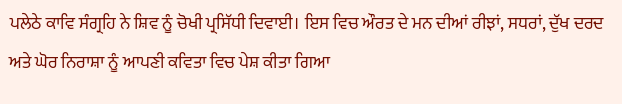ਪਲੇਠੇ ਕਾਵਿ ਸੰਗ੍ਰਹਿ ਨੇ ਸ਼ਿਵ ਨੂੰ ਚੋਖੀ ਪ੍ਰਸਿੱਧੀ ਦਿਵਾਈ। ਇਸ ਵਿਚ ਔਰਤ ਦੇ ਮਨ ਦੀਆਂ ਰੀਝਾਂ, ਸਧਰਾਂ, ਦੁੱਖ ਦਰਦ ਅਤੇ ਘੋਰ ਨਿਰਾਸ਼ਾ ਨੂੰ ਆਪਣੀ ਕਵਿਤਾ ਵਿਚ ਪੇਸ਼ ਕੀਤਾ ਗਿਆ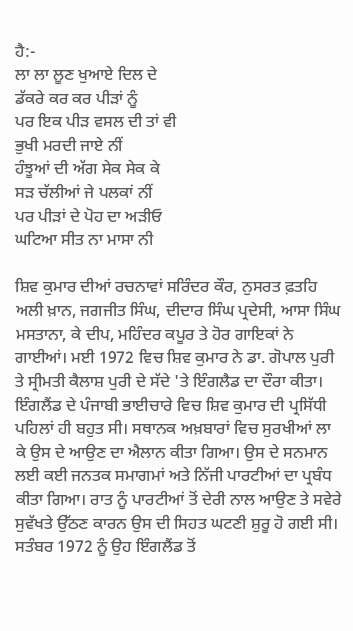ਹੈ:-
ਲਾ ਲਾ ਲੂਣ ਖੁਆਏ ਦਿਲ ਦੇ
ਡੱਕਰੇ ਕਰ ਕਰ ਪੀੜਾਂ ਨੂੰ
ਪਰ ਇਕ ਪੀੜ ਵਸਲ ਦੀ ਤਾਂ ਵੀ
ਭੁਖੀ ਮਰਦੀ ਜਾਏ ਨੀਂ
ਹੰਝੂਆਂ ਦੀ ਅੱਗ ਸੇਕ ਸੇਕ ਕੇ
ਸੜ ਚੱਲੀਆਂ ਜੇ ਪਲਕਾਂ ਨੀਂ
ਪਰ ਪੀੜਾਂ ਦੇ ਪੋਹ ਦਾ ਅੜੀਓ
ਘਟਿਆ ਸੀਤ ਨਾ ਮਾਸਾ ਨੀ

ਸ਼ਿਵ ਕੁਮਾਰ ਦੀਆਂ ਰਚਨਾਵਾਂ ਸਰਿੰਦਰ ਕੌਰ, ਨੁਸਰਤ ਫ਼ਤਹਿ ਅਲੀ ਖ਼ਾਨ, ਜਗਜੀਤ ਸਿੰਘ, ਦੀਦਾਰ ਸਿੰਘ ਪ੍ਰਦੇਸੀ, ਆਸਾ ਸਿੰਘ ਮਸਤਾਨਾ, ਕੇ ਦੀਪ, ਮਹਿੰਦਰ ਕਪੂਰ ਤੇ ਹੋਰ ਗਾਇਕਾਂ ਨੇ ਗਾਈਆਂ। ਮਈ 1972 ਵਿਚ ਸ਼ਿਵ ਕੁਮਾਰ ਨੇ ਡਾ. ਗੋਪਾਲ ਪੁਰੀ ਤੇ ਸ੍ਰੀਮਤੀ ਕੈਲਾਸ਼ ਪੁਰੀ ਦੇ ਸੱਦੇ 'ਤੇ ਇੰਗਲੈਡ ਦਾ ਦੌਰਾ ਕੀਤਾ। ਇੰਗਲੈਂਡ ਦੇ ਪੰਜਾਬੀ ਭਾਈਚਾਰੇ ਵਿਚ ਸ਼ਿਵ ਕੁਮਾਰ ਦੀ ਪ੍ਰਸਿੱਧੀ ਪਹਿਲਾਂ ਹੀ ਬਹੁਤ ਸੀ। ਸਥਾਨਕ ਅਖ਼ਬਾਰਾਂ ਵਿਚ ਸੁਰਖੀਆਂ ਲਾ ਕੇ ਉਸ ਦੇ ਆਉਣ ਦਾ ਐਲਾਨ ਕੀਤਾ ਗਿਆ। ਉਸ ਦੇ ਸਨਮਾਨ ਲਈ ਕਈ ਜਨਤਕ ਸਮਾਗਮਾਂ ਅਤੇ ਨਿੱਜੀ ਪਾਰਟੀਆਂ ਦਾ ਪ੍ਰਬੰਧ ਕੀਤਾ ਗਿਆ। ਰਾਤ ਨੂੰ ਪਾਰਟੀਆਂ ਤੋਂ ਦੇਰੀ ਨਾਲ ਆਉਣ ਤੇ ਸਵੇਰੇ ਸੁਵੱਖਤੇ ਉੱਠਣ ਕਾਰਨ ਉਸ ਦੀ ਸਿਹਤ ਘਟਣੀ ਸ਼ੁਰੂ ਹੋ ਗਈ ਸੀ। ਸਤੰਬਰ 1972 ਨੂੰ ਉਹ ਇੰਗਲੈਂਡ ਤੋਂ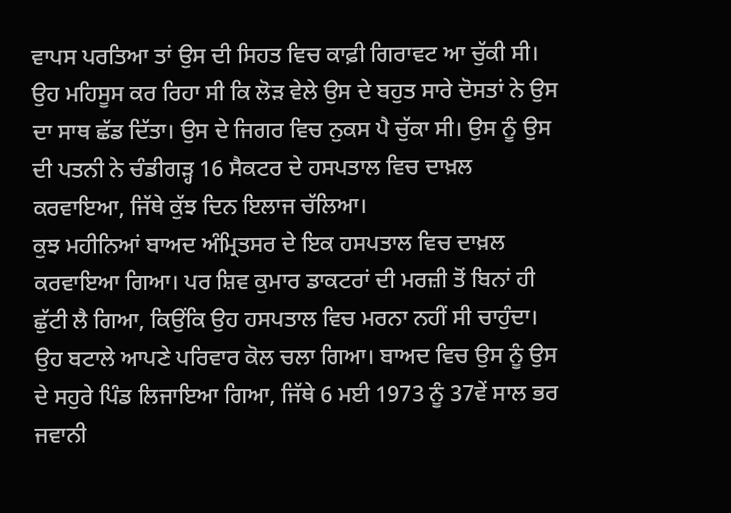ਵਾਪਸ ਪਰਤਿਆ ਤਾਂ ਉਸ ਦੀ ਸਿਹਤ ਵਿਚ ਕਾਫ਼ੀ ਗਿਰਾਵਟ ਆ ਚੁੱਕੀ ਸੀ। ਉਹ ਮਹਿਸੂਸ ਕਰ ਰਿਹਾ ਸੀ ਕਿ ਲੋੜ ਵੇਲੇ ਉਸ ਦੇ ਬਹੁਤ ਸਾਰੇ ਦੋਸਤਾਂ ਨੇ ਉਸ ਦਾ ਸਾਥ ਛੱਡ ਦਿੱਤਾ। ਉਸ ਦੇ ਜਿਗਰ ਵਿਚ ਨੁਕਸ ਪੈ ਚੁੱਕਾ ਸੀ। ਉਸ ਨੂੰ ਉਸ ਦੀ ਪਤਨੀ ਨੇ ਚੰਡੀਗੜ੍ਹ 16 ਸੈਕਟਰ ਦੇ ਹਸਪਤਾਲ ਵਿਚ ਦਾਖ਼ਲ ਕਰਵਾਇਆ, ਜਿੱਥੇ ਕੁੱਝ ਦਿਨ ਇਲਾਜ ਚੱਲਿਆ।
ਕੁਝ ਮਹੀਨਿਆਂ ਬਾਅਦ ਅੰਮ੍ਰਿਤਸਰ ਦੇ ਇਕ ਹਸਪਤਾਲ ਵਿਚ ਦਾਖ਼ਲ ਕਰਵਾਇਆ ਗਿਆ। ਪਰ ਸ਼ਿਵ ਕੁਮਾਰ ਡਾਕਟਰਾਂ ਦੀ ਮਰਜ਼ੀ ਤੋਂ ਬਿਨਾਂ ਹੀ ਛੁੱਟੀ ਲੈ ਗਿਆ, ਕਿਉਂਕਿ ਉਹ ਹਸਪਤਾਲ ਵਿਚ ਮਰਨਾ ਨਹੀਂ ਸੀ ਚਾਹੁੰਦਾ। ਉਹ ਬਟਾਲੇ ਆਪਣੇ ਪਰਿਵਾਰ ਕੋਲ ਚਲਾ ਗਿਆ। ਬਾਅਦ ਵਿਚ ਉਸ ਨੂੰ ਉਸ ਦੇ ਸਹੁਰੇ ਪਿੰਡ ਲਿਜਾਇਆ ਗਿਆ, ਜਿੱਥੇ 6 ਮਈ 1973 ਨੂੰ 37ਵੇਂ ਸਾਲ ਭਰ ਜਵਾਨੀ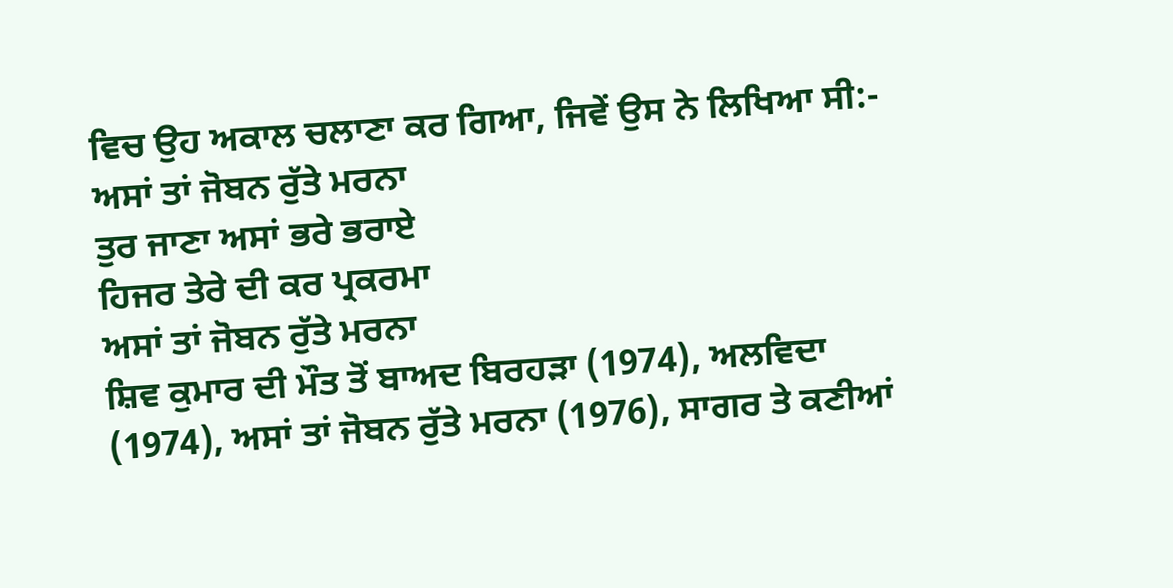ਵਿਚ ਉਹ ਅਕਾਲ ਚਲਾਣਾ ਕਰ ਗਿਆ, ਜਿਵੇਂ ਉਸ ਨੇ ਲਿਖਿਆ ਸੀ:-
ਅਸਾਂ ਤਾਂ ਜੋਬਨ ਰੁੱਤੇ ਮਰਨਾ
ਤੁਰ ਜਾਣਾ ਅਸਾਂ ਭਰੇ ਭਰਾਏ
ਹਿਜਰ ਤੇਰੇ ਦੀ ਕਰ ਪ੍ਰਕਰਮਾ
ਅਸਾਂ ਤਾਂ ਜੋਬਨ ਰੁੱਤੇ ਮਰਨਾ
ਸ਼ਿਵ ਕੁਮਾਰ ਦੀ ਮੌਤ ਤੋਂ ਬਾਅਦ ਬਿਰਹੜਾ (1974), ਅਲਵਿਦਾ (1974), ਅਸਾਂ ਤਾਂ ਜੋਬਨ ਰੁੱਤੇ ਮਰਨਾ (1976), ਸਾਗਰ ਤੇ ਕਣੀਆਂ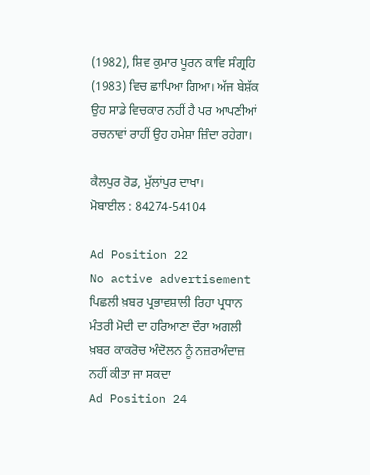(1982), ਸ਼ਿਵ ਕੁਮਾਰ ਪੂਰਨ ਕਾਵਿ ਸੰਗ੍ਰਹਿ (1983) ਵਿਚ ਛਾਪਿਆ ਗਿਆ। ਅੱਜ ਬੇਸ਼ੱਕ ਉਹ ਸਾਡੇ ਵਿਚਕਾਰ ਨਹੀਂ ਹੈ ਪਰ ਆਪਣੀਆਂ ਰਚਨਾਵਾਂ ਰਾਹੀਂ ਉਹ ਹਮੇਸ਼ਾ ਜ਼ਿੰਦਾ ਰਹੇਗਾ।

ਕੈਲਪੁਰ ਰੋਡ, ਮੁੱਲਾਂਪੁਰ ਦਾਖਾ।
ਮੋਬਾਈਲ : 84274-54104

Ad Position 22
No active advertisement
ਪਿਛਲੀ ਖ਼ਬਰ ਪ੍ਰਭਾਵਸ਼ਾਲੀ ਰਿਹਾ ਪ੍ਰਧਾਨ ਮੰਤਰੀ ਮੋਦੀ ਦਾ ਹਰਿਆਣਾ ਦੌਰਾ ਅਗਲੀ ਖ਼ਬਰ ਕਾਕਰੋਚ ਅੰਦੋਲਨ ਨੂੰ ਨਜ਼ਰਅੰਦਾਜ਼ ਨਹੀਂ ਕੀਤਾ ਜਾ ਸਕਦਾ
Ad Position 24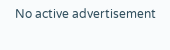No active advertisement